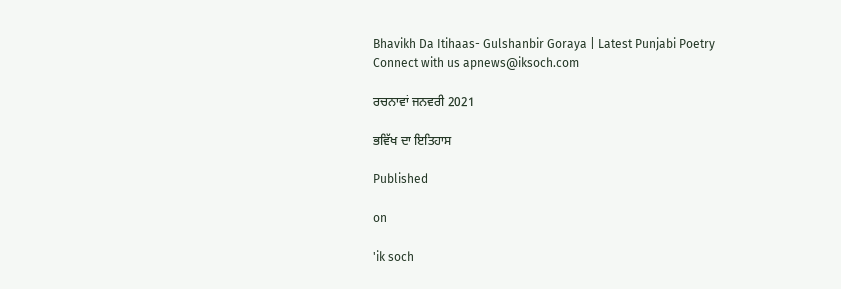Bhavikh Da Itihaas- Gulshanbir Goraya | Latest Punjabi Poetry
Connect with us apnews@iksoch.com

ਰਚਨਾਵਾਂ ਜਨਵਰੀ 2021

ਭਵਿੱਖ ਦਾ ਇਤਿਹਾਸ

Published

on

'ik soch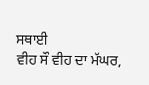ਸਥਾਈ
ਵੀਹ ਸੌ ਵੀਹ ਦਾ ਮੱਘਰ,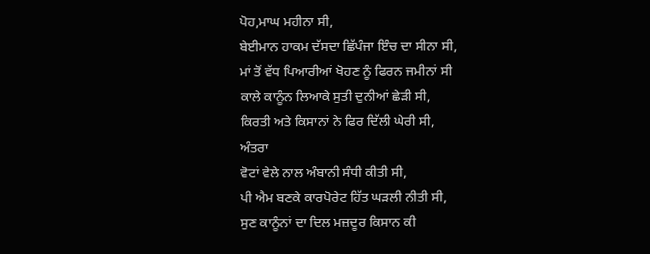ਪੋਹ,ਮਾਘ ਮਹੀਨਾ ਸੀ,
ਬੇਈਮਾਨ ਹਾਕਮ ਦੱਸਦਾ ਛਿੱਪੰਜਾ ਇੰਚ ਦਾ ਸੀਨਾ ਸੀ,
ਮਾਂ ਤੋਂ ਵੱਧ ਪਿਆਰੀਆਂ ਖੋਹਣ ਨੂੰ ਫਿਰਨ ਜਮੀਨਾਂ ਸੀ
ਕਾਲੇ ਕਾਨੂੰਨ ਲਿਆਕੇ ਸੁਤੀ ਦੁਨੀਆਂ ਛੇੜੀ ਸੀ,
ਕਿਰਤੀ ਅਤੇ ਕਿਸਾਨਾਂ ਨੇ ਫਿਰ ਦਿੱਲੀ ਘੇਰੀ ਸੀ,
ਅੰਤਰਾ
ਵੋਟਾਂ ਵੇਲੇ ਨਾਲ ਅੰਬਾਨੀ ਸੰਧੀ ਕੀਤੀ ਸੀ,
ਪੀ ਐਮ ਬਣਕੇ ਕਾਰਪੋਰੇਟ ਹਿੱਤ ਘੜਲੀ ਨੀਤੀ ਸੀ,
ਸੁਣ ਕਾਨੂੰਨਾਂ ਦਾ ਦਿਲ ਮਜ਼ਦੂਰ ਕਿਸਾਨ ਕੀ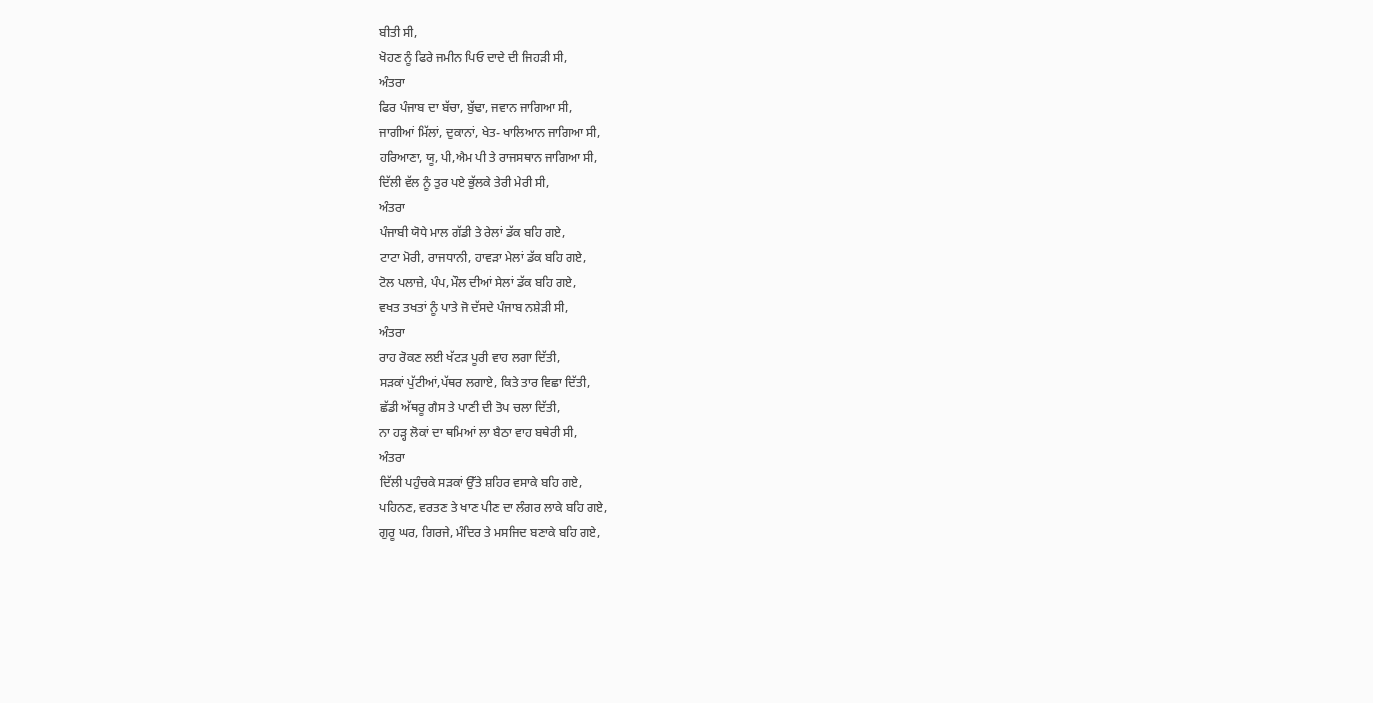ਬੀਤੀ ਸੀ,
ਖੋਹਣ ਨੂੰ ਫਿਰੇ ਜਮੀਨ ਪਿਓ ਦਾਦੇ ਦੀ ਜਿਹੜੀ ਸੀ,
ਅੰਤਰਾ
ਫਿਰ ਪੰਜਾਬ ਦਾ ਬੱਚਾ, ਬੁੱਢਾ, ਜਵਾਨ ਜਾਗਿਆ ਸੀ,
ਜਾਗੀਆਂ ਮਿੱਲਾਂ, ਦੁਕਾਨਾਂ, ਖੇਤ- ਖਾਲਿਆਨ ਜਾਗਿਆ ਸੀ,
ਹਰਿਆਣਾ, ਯੂ, ਪੀ,ਐਮ ਪੀ ਤੇ ਰਾਜਸਥਾਨ ਜਾਗਿਆ ਸੀ,
ਦਿੱਲੀ ਵੱਲ ਨੂੰ ਤੁਰ ਪਏ ਭੁੱਲਕੇ ਤੇਰੀ ਮੇਰੀ ਸੀ,
ਅੰਤਰਾ
ਪੰਜਾਬੀ ਯੋਧੇ ਮਾਲ ਗੱਡੀ ਤੇ ਰੇਲਾਂ ਡੱਕ ਬਹਿ ਗਏ,
ਟਾਟਾ ਮੋਰੀ, ਰਾਜਧਾਨੀ, ਹਾਵੜਾ ਮੇਲਾਂ ਡੱਕ ਬਹਿ ਗਏ,
ਟੋਲ ਪਲਾਜ਼ੇ, ਪੰਪ,ਮੌਲ ਦੀਆਂ ਸੇਲਾਂ ਡੱਕ ਬਹਿ ਗਏ,
ਵਖਤ ਤਖਤਾਂ ਨੂੰ ਪਾਤੇ ਜੋ ਦੱਸਦੇ ਪੰਜਾਬ ਨਸ਼ੇੜੀ ਸੀ,
ਅੰਤਰਾ
ਰਾਹ ਰੋਕਣ ਲਈ ਖੱਟੜ ਪੂਰੀ ਵਾਹ ਲਗਾ ਦਿੱਤੀ,
ਸੜਕਾਂ ਪੁੱਟੀਆਂ,ਪੱਥਰ ਲਗਾਏ, ਕਿਤੇ ਤਾਰ ਵਿਛਾ ਦਿੱਤੀ,
ਛੱਡੀ ਅੱਥਰੂ ਗੈਸ ਤੇ ਪਾਣੀ ਦੀ ਤੋਪ ਚਲਾ ਦਿੱਤੀ,
ਨਾ ਹੜ੍ਹ ਲੋਕਾਂ ਦਾ ਥਮਿਆਂ ਲਾ ਬੈਠਾ ਵਾਹ ਬਥੇਰੀ ਸੀ,
ਅੰਤਰਾ
ਦਿੱਲੀ ਪਹੁੰਚਕੇ ਸੜਕਾਂ ਉੱਤੇ ਸ਼ਹਿਰ ਵਸਾਕੇ ਬਹਿ ਗਏ,
ਪਹਿਨਣ, ਵਰਤਣ ਤੇ ਖਾਣ ਪੀਣ ਦਾ ਲੰਗਰ ਲਾਕੇ ਬਹਿ ਗਏ,
ਗੁਰੂ ਘਰ, ਗਿਰਜੇ, ਮੰਦਿਰ ਤੇ ਮਸਜਿਦ ਬਣਾਕੇ ਬਹਿ ਗਏ,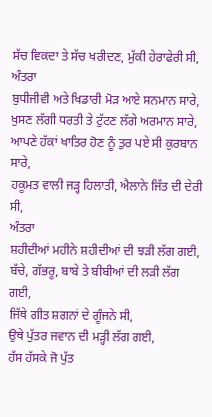ਸੱਚ ਵਿਕਦਾ ਤੇ ਸੱਚ ਖਰੀਦਣ, ਮੁੱਕੀ ਹੇਰਾਫੇਰੀ ਸੀ,
ਅੰਤਰਾ
ਬੁਧੀਜੀਵੀ ਅਤੇ ਖਿਡਾਰੀ ਮੋੜ ਆਏ ਸਨਮਾਨ ਸਾਰੇ,
ਖੁਸਣ ਲੱਗੀ ਧਰਤੀ ਤੇ ਟੁੱਟਣ ਲੱਗੇ ਅਰਮਾਨ ਸਾਰੇ,
ਆਪਣੇ ਹੱਕਾਂ ਖਾਤਿਰ ਹੋਣ ਨੂੰ ਤੁਰ ਪਏ ਸੀ ਕੁਰਬਾਨ ਸਾਰੇ,
ਹਕੂਮਤ ਵਾਲੀ ਜੜ੍ਹ ਹਿਲਾਤੀ, ਐਲਾਨੇ ਜਿੱਤ ਦੀ ਦੇਰੀ ਸੀ,
ਅੰਤਰਾ
ਸ਼ਹੀਦੀਆਂ ਮਹੀਨੇ ਸ਼ਹੀਦੀਆਂ ਦੀ ਝੜੀ ਲੱਗ ਗਈ,
ਬੱਚੇ, ਗੱਭਰੂ, ਬਾਬੇ ਤੇ ਬੀਬੀਆਂ ਦੀ ਲੜੀ ਲੱਗ ਗਈ,
ਜਿੱਥੇ ਗੀਤ ਸ਼ਗਨਾਂ ਦੇ ਗੂੰਜਨੇ ਸੀ,
ਉਥੇ ਪੁੱਤਰ ਜਵਾਨ ਦੀ ਮੜ੍ਹੀ ਲੱਗ ਗਈ,
ਹੱਸ ਹੱਸਕੇ ਜੋ ਪੁੱਤ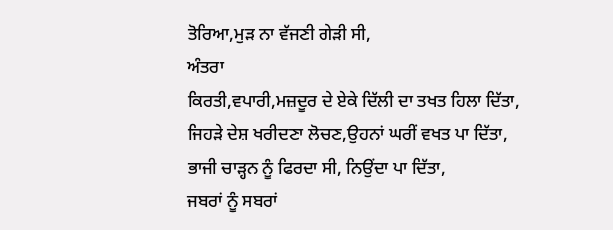ਤੋਰਿਆ,ਮੁੜ ਨਾ ਵੱਜਣੀ ਗੇੜੀ ਸੀ,
ਅੰਤਰਾ
ਕਿਰਤੀ,ਵਪਾਰੀ,ਮਜ਼ਦੂਰ ਦੇ ਏਕੇ ਦਿੱਲੀ ਦਾ ਤਖਤ ਹਿਲਾ ਦਿੱਤਾ,
ਜਿਹੜੇ ਦੇਸ਼ ਖਰੀਦਣਾ ਲੋਚਣ,ਉਹਨਾਂ ਘਰੀਂ ਵਖਤ ਪਾ ਦਿੱਤਾ,
ਭਾਜੀ ਚਾੜ੍ਹਨ ਨੂੰ ਫਿਰਦਾ ਸੀ, ਨਿਉਂਦਾ ਪਾ ਦਿੱਤਾ,
ਜਬਰਾਂ ਨੂੰ ਸਬਰਾਂ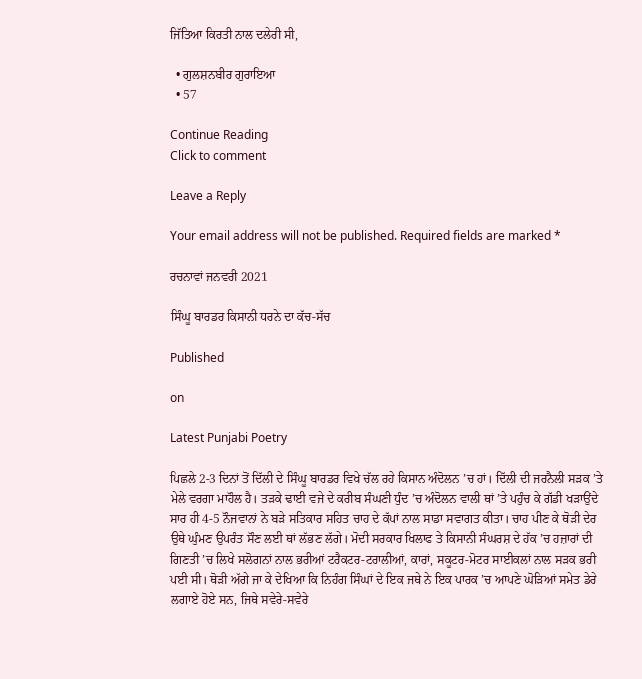ਜਿੱਤਿਆ ਕਿਰਤੀ ਨਾਲ ਦਲੇਰੀ ਸੀ,

  • ਗੁਲਸ਼ਨਬੀਰ ਗੁਰਾਇਆ
  • 57

Continue Reading
Click to comment

Leave a Reply

Your email address will not be published. Required fields are marked *

ਰਚਨਾਵਾਂ ਜਨਵਰੀ 2021

ਸਿੰਘੂ ਬਾਰਡਰ ਕਿਸਾਨੀ ਧਰਨੇ ਦਾ ਕੱਚ-ਸੱਚ

Published

on

Latest Punjabi Poetry

ਪਿਛਲੇ 2-3 ਦਿਨਾਂ ਤੋਂ ਦਿੱਲੀ ਦੇ ਸਿੰਘੂ ਬਾਰਡਰ ਵਿਖੇ ਚੱਲ ਰਹੇ ਕਿਸਾਨ ਅੰਦੋਲਨ ’ਚ ਹਾਂ। ਦਿੱਲੀ ਦੀ ਜਰਨੈਲੀ ਸੜਕ ’ਤੇ ਮੇਲੇ ਵਰਗਾ ਮਾਹੌਲ ਹੈ। ਤੜਕੇ ਢਾਈ ਵਜੇ ਦੇ ਕਰੀਬ ਸੰਘਣੀ ਧੁੰਦ ’ਚ ਅੰਦੋਲਨ ਵਾਲੀ ਥਾਂ ’ਤੇ ਪਹੁੰਚ ਕੇ ਗੱਡੀ ਖੜਾਉਂਦੇ ਸਾਰ ਹੀ 4-5 ਨੌਜਵਾਨਾਂ ਨੇ ਬੜੇ ਸਤਿਕਾਰ ਸਹਿਤ ਚਾਹ ਦੇ ਕੱਪਾਂ ਨਾਲ ਸਾਡਾ ਸਵਾਗਤ ਕੀਤਾ। ਚਾਹ ਪੀਣ ਕੇ ਥੋੜੀ ਦੇਰ ਉਥੇ ਘੁੰਮਣ ਉਪਰੰਤ ਸੌਣ ਲਈ ਥਾਂ ਲੱਭਣ ਲੱਗੇ। ਮੋਦੀ ਸਰਕਾਰ ਖਿਲਾਫ ਤੇ ਕਿਸਾਨੀ ਸੰਘਰਸ਼ ਦੇ ਹੱਕ ’ਚ ਹਜ਼ਾਰਾਂ ਦੀ ਗਿਣਤੀ ’ਚ ਲਿਖੇ ਸਲੋਗਨਾਂ ਨਾਲ ਭਰੀਆਂ ਟਰੈਕਟਰ-ਟਰਾਲੀਆਂ, ਕਾਰਾਂ, ਸਕੂਟਰ-ਮੋਟਰ ਸਾਈਕਲਾਂ ਨਾਲ ਸੜਕ ਭਰੀ ਪਈ ਸੀ। ਥੋੜੀ ਅੱਗੇ ਜਾ ਕੇ ਦੇਖਿਆ ਕਿ ਨਿਹੰਗ ਸਿੰਘਾਂ ਦੇ ਇਕ ਜਥੇ ਨੇ ਇਕ ਪਾਰਕ ’ਚ ਆਪਣੇ ਘੋੜਿਆਂ ਸਮੇਤ ਡੇਰੇ ਲਗਾਏ ਹੋਏ ਸਨ, ਜਿਥੇ ਸਵੇਰੇ-ਸਵੇਰੇ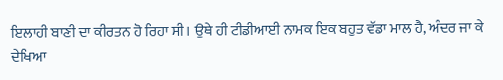ਇਲਾਹੀ ਬਾਣੀ ਦਾ ਕੀਰਤਨ ਹੋ ਰਿਹਾ ਸੀ। ਉਥੇ ਹੀ ਟੀਡੀਆਈ ਨਾਮਕ ਇਕ ਬਹੁਤ ਵੱਡਾ ਮਾਲ ਹੈ, ਅੰਦਰ ਜਾ ਕੇ ਦੇਖਿਆ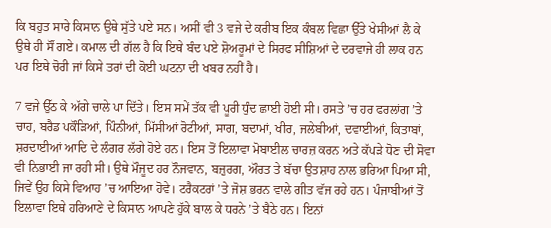ਕਿ ਬਹੁਤ ਸਾਰੇ ਕਿਸਾਨ ਉਥੇ ਸੁੱਤੇ ਪਏ ਸਨ। ਅਸੀਂ ਵੀ 3 ਵਜੇ ਦੇ ਕਰੀਬ ਇਕ ਕੰਬਲ ਵਿਛਾ ਉੱਤੇ ਖੇਸੀਆਂ ਲੈ ਕੇ ਉਥੇ ਹੀ ਸੌਂ ਗਏ। ਕਮਾਲ ਦੀ ਗੱਲ ਹੈ ਕਿ ਇਥੇ ਬੰਦ ਪਏ ਸ਼ੋਅਰੂਮਾਂ ਦੇ ਸਿਰਫ ਸੀਸ਼ਿਆਂ ਦੇ ਦਰਵਾਜੇ ਹੀ ਲਾਕ ਹਨ ਪਰ ਇਥੇ ਚੋਰੀ ਜਾਂ ਕਿਸੇ ਤਰਾਂ ਦੀ ਕੋਈ ਘਟਨਾ ਦੀ ਖਬਰ ਨਹੀਂ ਹੈ।

7 ਵਜੇ ਉੱਠ ਕੇ ਅੱਗੇ ਚਾਲੇ ਪਾ ਦਿੱਤੇ। ਇਸ ਸਮੇਂ ਤੱਕ ਵੀ ਪੂਰੀ ਧੁੰਦ ਛਾਈ ਹੋਈ ਸੀ। ਰਸਤੇ ’ਚ ਹਰ ਫਰਲਾਂਗ ’ਤੇ ਚਾਹ, ਬਰੈਡ ਪਕੌੜਿਆਂ, ਪਿੰਨੀਆਂ, ਮਿੱਸੀਆਂ ਰੋਟੀਆਂ, ਸਾਗ, ਬਦਾਮਾਂ, ਖੀਰ, ਜਲੇਬੀਆਂ, ਦਵਾਈਆਂ, ਕਿਤਾਬਾਂ, ਸ਼ਰਦਾਈਆਂ ਆਦਿ ਦੇ ਲੰਗਰ ਲੱਗੇ ਹੋਏ ਹਨ। ਇਸ ਤੋਂ ਇਲਾਵਾ ਮੋਬਾਈਲ ਚਾਰਜ਼ ਕਰਨ ਅਤੇ ਕੱਪੜੇ ਧੋਣ ਦੀ ਸੋਵਾ ਵੀ ਨਿਭਾਈ ਜਾ ਰਹੀ ਸੀ। ਉਥੇ ਮੌਜੂਦ ਹਰ ਨੌਜਵਾਨ, ਬਜ਼ੁਰਗ, ਔਰਤ ਤੇ ਬੱਚਾ ਉਤਸ਼ਾਹ ਨਾਲ ਭਰਿਆ ਪਿਆ ਸੀ, ਜਿਵੇਂ ਉਹ ਕਿਸੇ ਵਿਆਹ ’ਚ ਆਇਆ ਹੋਵੇ। ਟਰੈਕਟਰਾਂ ’ਤੇ ਜੋਸ਼ ਭਰਨ ਵਾਲੇ ਗੀਤ ਵੱਜ ਰਹੇ ਹਨ। ਪੰਜਾਬੀਆਂ ਤੋਂ ਇਲਾਵਾ ਇਥੇ ਹਰਿਆਣੇ ਦੇ ਕਿਸਾਨ ਆਪਣੇ ਹੁੱਕੇ ਬਾਲ ਕੇ ਧਰਨੇ ’ਤੇ ਬੈਠੇ ਹਨ। ਇਨਾਂ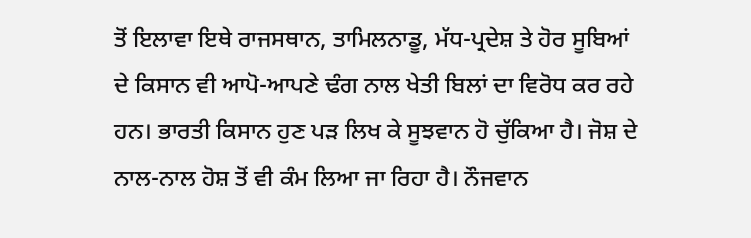ਤੋਂ ਇਲਾਵਾ ਇਥੇ ਰਾਜਸਥਾਨ, ਤਾਮਿਲਨਾਡੂ, ਮੱਧ-ਪ੍ਰਦੇਸ਼ ਤੇ ਹੋਰ ਸੂਬਿਆਂ ਦੇ ਕਿਸਾਨ ਵੀ ਆਪੋ-ਆਪਣੇ ਢੰਗ ਨਾਲ ਖੇਤੀ ਬਿਲਾਂ ਦਾ ਵਿਰੋਧ ਕਰ ਰਹੇ ਹਨ। ਭਾਰਤੀ ਕਿਸਾਨ ਹੁਣ ਪੜ ਲਿਖ ਕੇ ਸੂਝਵਾਨ ਹੋ ਚੁੱਕਿਆ ਹੈ। ਜੋਸ਼ ਦੇ ਨਾਲ-ਨਾਲ ਹੋਸ਼ ਤੋਂ ਵੀ ਕੰਮ ਲਿਆ ਜਾ ਰਿਹਾ ਹੈ। ਨੌਜਵਾਨ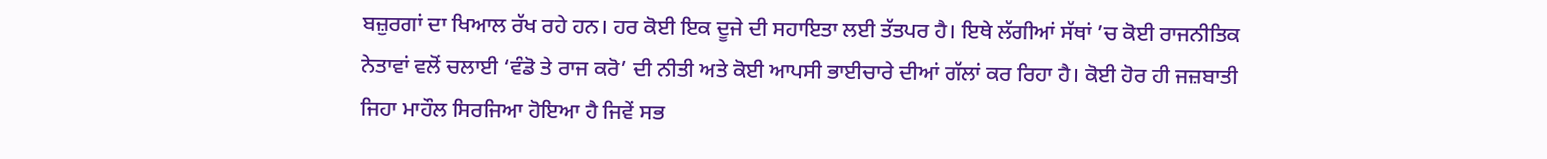ਬਜ਼ੁਰਗਾਂ ਦਾ ਖਿਆਲ ਰੱਖ ਰਹੇ ਹਨ। ਹਰ ਕੋਈ ਇਕ ਦੂਜੇ ਦੀ ਸਹਾਇਤਾ ਲਈ ਤੱਤਪਰ ਹੈ। ਇਥੇ ਲੱਗੀਆਂ ਸੱਥਾਂ ’ਚ ਕੋਈ ਰਾਜਨੀਤਿਕ ਨੇਤਾਵਾਂ ਵਲੋਂ ਚਲਾਈ ‘ਵੰਡੋ ਤੇ ਰਾਜ ਕਰੋ’ ਦੀ ਨੀਤੀ ਅਤੇ ਕੋਈ ਆਪਸੀ ਭਾਈਚਾਰੇ ਦੀਆਂ ਗੱਲਾਂ ਕਰ ਰਿਹਾ ਹੈ। ਕੋਈ ਹੋਰ ਹੀ ਜਜ਼ਬਾਤੀ ਜਿਹਾ ਮਾਹੌਲ ਸਿਰਜਿਆ ਹੋਇਆ ਹੈ ਜਿਵੇਂ ਸਭ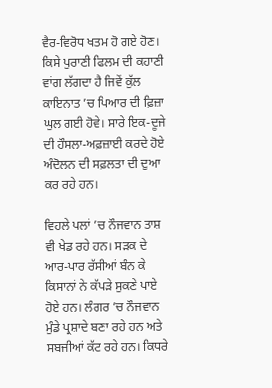ਵੈਰ-ਵਿਰੋਧ ਖਤਮ ਹੋ ਗਏ ਹੋਣ। ਕਿਸੇ ਪੁਰਾਣੀ ਫਿਲਮ ਦੀ ਕਹਾਣੀ ਵਾਂਗ ਲੱਗਦਾ ਹੈ ਜਿਵੇਂ ਕੁੱਲ ਕਾਇਨਾਤ ’ਚ ਪਿਆਰ ਦੀ ਫ਼ਿਜ਼ਾ ਘੁਲ ਗਈ ਹੋਵੇ। ਸਾਰੇ ਇਕ-ਦੂਜੇ ਦੀ ਹੌਸਲਾ-ਅਫ਼ਜ਼ਾਈ ਕਰਦੇ ਹੋਏ ਅੰਦੋਲਨ ਦੀ ਸਫ਼ਲਤਾ ਦੀ ਦੁਆ ਕਰ ਰਹੇ ਹਨ।

ਵਿਹਲੇ ਪਲਾਂ ’ਚ ਨੌਜਵਾਨ ਤਾਸ਼ ਵੀ ਖੇਡ ਰਹੇ ਹਨ। ਸੜਕ ਦੇ ਆਰ-ਪਾਰ ਰੱਸੀਆਂ ਬੰਨ ਕੇ ਕਿਸਾਨਾਂ ਨੇ ਕੱਪੜੇ ਸੁਕਣੇ ਪਾਏ ਹੋਏ ਹਨ। ਲੰਗਰ ’ਚ ਨੌਜਵਾਨ ਮੁੰਡੇ ਪ੍ਰਸ਼ਾਦੇ ਬਣਾ ਰਹੇ ਹਨ ਅਤੇ ਸਬਜੀਆਂ ਕੱਟ ਰਹੇ ਹਨ। ਕਿਧਰੇ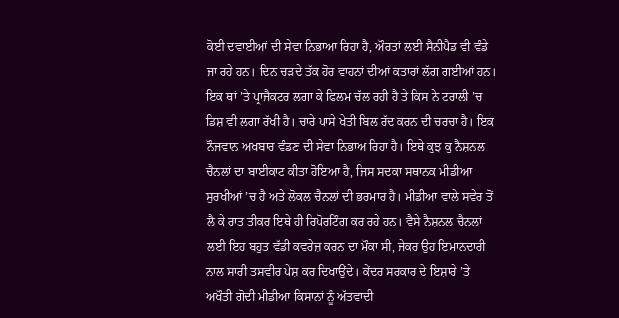ਕੋਈ ਦਵਾਈਆਂ ਦੀ ਸੇਵਾ ਨਿਭਾਆ ਰਿਹਾ ਹੈ, ਔਰਤਾਂ ਲਈ ਸੈਨੀਪੈਡ ਵੀ ਵੰਡੇ ਜਾ ਰਹੇ ਹਨ। ਦਿਨ ਚੜਦੇ ਤੱਕ ਹੋਰ ਵਾਹਨਾਂ ਦੀਆਂ ਕਤਾਰਾਂ ਲੱਗ ਗਈਆਂ ਹਨ। ਇਕ ਥਾਂ ’ਤੇ ਪ੍ਰਾਜੈਕਟਰ ਲਗਾ ਕੇ ਫਿਲਮ ਚੱਲ ਰਹੀ ਹੈ ਤੇ ਕਿਸ ਨੇ ਟਰਾਲੀ ’ਚ ਡਿਸ਼ ਵੀ ਲਗਾ ਰੱਖੀ ਹੈ। ਚਾਰੇ ਪਾਸੇ ਖੇਤੀ ਬਿਲ ਰੱਦ ਕਰਨ ਦੀ ਚਰਚਾ ਹੈ। ਇਕ ਨੌਜਵਾਨ ਅਖਬਾਰ ਵੰਡਣ ਦੀ ਸੇਵਾ ਨਿਭਾਅ ਰਿਹਾ ਹੈ। ਇਥੇ ਕੁਝ ਕੁ ਨੈਸ਼ਨਲ ਚੈਨਲਾਂ ਦਾ ਬਾਈਕਾਟ ਕੀਤਾ ਹੋਇਆ ਹੈ, ਜਿਸ ਸਦਕਾ ਸਥਾਨਕ ਮੀਡੀਆ ਸੁਰਖੀਆਂ ’ਚ ਹੈ ਅਤੇ ਲੋਕਲ ਚੈਨਲਾਂ ਦੀ ਭਰਮਾਰ ਹੈ। ਮੀਡੀਆ ਵਾਲੇ ਸਵੇਰ ਤੋਂ ਲੈ ਕੇ ਰਾਤ ਤੀਕਰ ਇਥੇ ਹੀ ਰਿਪੋਰਟਿੰਗ ਕਰ ਰਹੇ ਹਨ। ਵੈਸੇ ਨੈਸ਼ਨਲ ਚੈਨਲਾਂ ਲਈ ਇਹ ਬਹੁਤ ਵੱਡੀ ਕਵਰੇਜ਼ ਕਰਨ ਦਾ ਮੌਕਾ ਸੀ, ਜੇਕਰ ਉਹ ਇਮਾਨਦਾਰੀ ਨਾਲ ਸਾਰੀ ਤਸਵੀਰ ਪੇਸ਼ ਕਰ ਦਿਖਾਉਂਦੇ। ਕੇਂਦਰ ਸਰਕਾਰ ਦੇ ਇਸ਼ਾਰੇ ’ਤੇ ਅਖੌਤੀ ਗੋਦੀ ਮੀਡੀਆ ਕਿਸਾਨਾਂ ਨੂੰ ਅੱਤਵਾਦੀ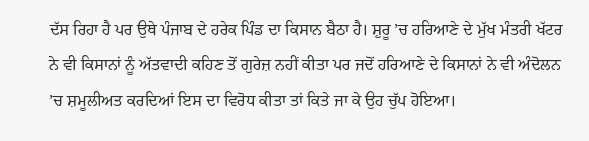ਦੱਸ ਰਿਹਾ ਹੈ ਪਰ ਉਥੇ ਪੰਜਾਬ ਦੇ ਹਰੇਕ ਪਿੰਡ ਦਾ ਕਿਸਾਨ ਬੈਠਾ ਹੈ। ਸ਼ੁਰੂ ’ਚ ਹਰਿਆਣੇ ਦੇ ਮੁੱਖ ਮੰਤਰੀ ਖੱਟਰ ਨੇ ਵੀ ਕਿਸਾਨਾਂ ਨੂੰ ਅੱਤਵਾਦੀ ਕਹਿਣ ਤੋਂ ਗੁਰੇਜ਼ ਨਹੀਂ ਕੀਤਾ ਪਰ ਜਦੋਂ ਹਰਿਆਣੇ ਦੇ ਕਿਸਾਨਾਂ ਨੇ ਵੀ ਅੰਦੋਲਨ ’ਚ ਸ਼ਮੂਲੀਅਤ ਕਰਦਿਆਂ ਇਸ ਦਾ ਵਿਰੋਧ ਕੀਤਾ ਤਾਂ ਕਿਤੇ ਜਾ ਕੇ ਉਹ ਚੁੱਪ ਹੋਇਆ।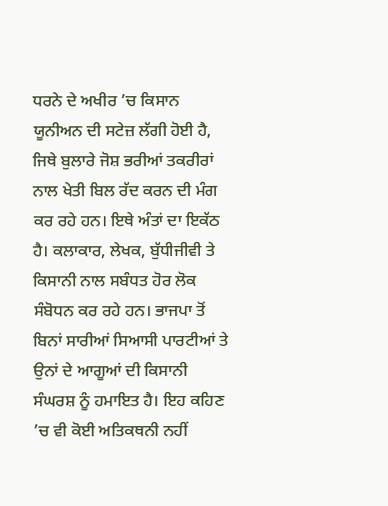ਧਰਨੇ ਦੇ ਅਖੀਰ ’ਚ ਕਿਸਾਨ ਯੂਨੀਅਨ ਦੀ ਸਟੇਜ਼ ਲੱਗੀ ਹੋਈ ਹੈ, ਜਿਥੇ ਬੁਲਾਰੇ ਜੋਸ਼ ਭਰੀਆਂ ਤਕਰੀਰਾਂ ਨਾਲ ਖੇਤੀ ਬਿਲ ਰੱਦ ਕਰਨ ਦੀ ਮੰਗ ਕਰ ਰਹੇ ਹਨ। ਇਥੇ ਅੰਤਾਂ ਦਾ ਇਕੱਠ ਹੈ। ਕਲਾਕਾਰ, ਲੇਖਕ, ਬੁੱਧੀਜੀਵੀ ਤੇ ਕਿਸਾਨੀ ਨਾਲ ਸਬੰਧਤ ਹੋਰ ਲੋਕ ਸੰਬੋਧਨ ਕਰ ਰਹੇ ਹਨ। ਭਾਜਪਾ ਤੋਂ ਬਿਨਾਂ ਸਾਰੀਆਂ ਸਿਆਸੀ ਪਾਰਟੀਆਂ ਤੇ ਉਨਾਂ ਦੇ ਆਗੂਆਂ ਦੀ ਕਿਸਾਨੀ ਸੰਘਰਸ਼ ਨੂੰ ਹਮਾਇਤ ਹੈ। ਇਹ ਕਹਿਣ ’ਚ ਵੀ ਕੋਈ ਅਤਿਕਥਨੀ ਨਹੀਂ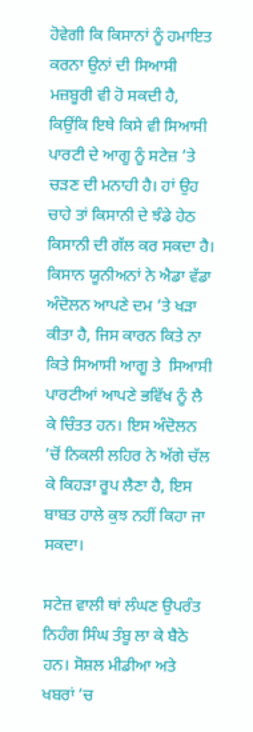ਹੋਵੇਗੀ ਕਿ ਕਿਸਾਨਾਂ ਨੂੰ ਹਮਾਇਤ ਕਰਨਾ ਉਨਾਂ ਦੀ ਸਿਆਸੀ ਮਜ਼ਬੂਰੀ ਵੀ ਹੋ ਸਕਦੀ ਹੈ, ਕਿਉਂਕਿ ਇਥੇ ਕਿਸੇ ਵੀ ਸਿਆਸੀ ਪਾਰਟੀ ਦੇ ਆਗੂ ਨੂੰ ਸਟੇਜ਼ ’ਤੇ ਚੜਣ ਦੀ ਮਨਾਹੀ ਹੈ। ਹਾਂ ਉਹ ਚਾਹੇ ਤਾਂ ਕਿਸਾਨੀ ਦੇ ਝੰਡੇ ਹੇਠ ਕਿਸਾਨੀ ਦੀ ਗੱਲ ਕਰ ਸਕਦਾ ਹੈ। ਕਿਸਾਨ ਯੂਨੀਅਨਾਂ ਨੇ ਐਡਾ ਵੱਡਾ ਅੰਦੋਲਨ ਆਪਣੇ ਦਮ ’ਤੇ ਖੜਾ ਕੀਤਾ ਹੈ, ਜਿਸ ਕਾਰਨ ਕਿਤੇ ਨਾ ਕਿਤੇ ਸਿਆਸੀ ਆਗੂ ਤੇ  ਸਿਆਸੀ ਪਾਰਟੀਆਂ ਆਪਣੇ ਭਵਿੱਖ ਨੂੰ ਲੈ ਕੇ ਚਿੰਤਤ ਹਨ। ਇਸ ਅੰਦੋਲਨ ’ਚੋਂ ਨਿਕਲੀ ਲਹਿਰ ਨੇ ਅੱਗੇ ਚੱਲ ਕੇ ਕਿਹੜਾ ਰੂਪ ਲੈਣਾ ਹੈ, ਇਸ ਬਾਬਤ ਹਾਲੇ ਕੁਝ ਨਹੀਂ ਕਿਹਾ ਜਾ ਸਕਦਾ।

ਸਟੇਜ਼ ਵਾਲੀ ਥਾਂ ਲੰਘਣ ਉਪਰੰਤ ਨਿਹੰਗ ਸਿੰਘ ਤੰਬੂ ਲਾ ਕੇ ਬੈਠੇ ਹਨ। ਸੋਸ਼ਲ ਮੀਡੀਆ ਅਤੇ ਖਬਰਾਂ ’ਚ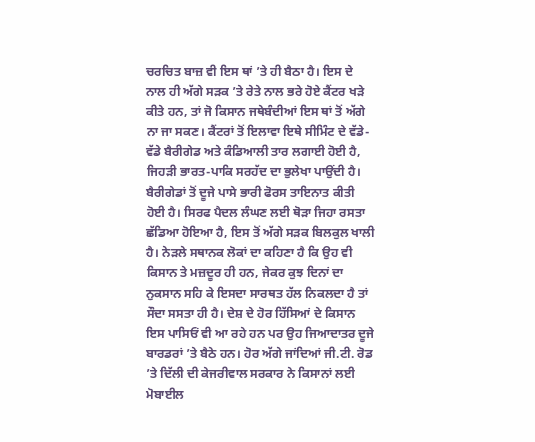ਚਰਚਿਤ ਬਾਜ਼ ਵੀ ਇਸ ਥਾਂ ’ਤੇ ਹੀ ਬੈਠਾ ਹੈ। ਇਸ ਦੇ ਨਾਲ ਹੀ ਅੱਗੇ ਸੜਕ ’ਤੇ ਰੇਤੇ ਨਾਲ ਭਰੇ ਹੋਏ ਕੈਂਟਰ ਖੜੇ ਕੀਤੇ ਹਨ, ਤਾਂ ਜੋ ਕਿਸਾਨ ਜਥੇਬੰਦੀਆਂ ਇਸ ਥਾਂ ਤੋਂ ਅੱਗੇ ਨਾ ਜਾ ਸਕਣ। ਕੈਂਟਰਾਂ ਤੋਂ ਇਲਾਵਾ ਇਥੇ ਸੀਮਿੰਟ ਦੇ ਵੱਡੇ-ਵੱਡੇ ਬੈਰੀਗੇਡ ਅਤੇ ਕੰਡਿਆਲੀ ਤਾਰ ਲਗਾਈ ਹੋਈ ਹੈ, ਜਿਹੜੀ ਭਾਰਤ-ਪਾਕਿ ਸਰਹੱਦ ਦਾ ਭੁਲੇਖਾ ਪਾਉਂਦੀ ਹੈ। ਬੈਰੀਗੇਡਾਂ ਤੋਂ ਦੂਜੇ ਪਾਸੇ ਭਾਰੀ ਫੋਰਸ ਤਾਇਨਾਤ ਕੀਤੀ ਹੋਈ ਹੈ। ਸਿਰਫ ਪੈਦਲ ਲੰਘਣ ਲਈ ਥੋੜਾ ਜਿਹਾ ਰਸਤਾ ਛੱਡਿਆ ਹੋਇਆ ਹੈ, ਇਸ ਤੋਂ ਅੱਗੇ ਸੜਕ ਬਿਲਕੁਲ ਖਾਲੀ ਹੈ। ਨੇੜਲੇ ਸਥਾਨਕ ਲੋਕਾਂ ਦਾ ਕਹਿਣਾ ਹੈ ਕਿ ਉਹ ਵੀ ਕਿਸਾਨ ਤੇ ਮਜ਼ਦੂਰ ਹੀ ਹਨ, ਜੇਕਰ ਕੁਝ ਦਿਨਾਂ ਦਾ ਨੁਕਸਾਨ ਸਹਿ ਕੇ ਇਸਦਾ ਸਾਰਥਤ ਹੱਲ ਨਿਕਲਦਾ ਹੈ ਤਾਂ ਸੌਦਾ ਸਸਤਾ ਹੀ ਹੈ। ਦੇਸ਼ ਦੇ ਹੋਰ ਹਿੱਸਿਆਂ ਦੇ ਕਿਸਾਨ ਇਸ ਪਾਸਿਓਂ ਵੀ ਆ ਰਹੇ ਹਨ ਪਰ ਉਹ ਜਿਆਦਾਤਰ ਦੂਜੇ ਬਾਰਡਰਾਂ ’ਤੇ ਬੈਠੇ ਹਨ। ਹੋਰ ਅੱਗੇ ਜਾਂਦਿਆਂ ਜੀ.ਟੀ. ਰੋਡ ’ਤੇ ਦਿੱਲੀ ਦੀ ਕੇਜਰੀਵਾਲ ਸਰਕਾਰ ਨੇ ਕਿਸਾਨਾਂ ਲਈ ਮੋਬਾਈਲ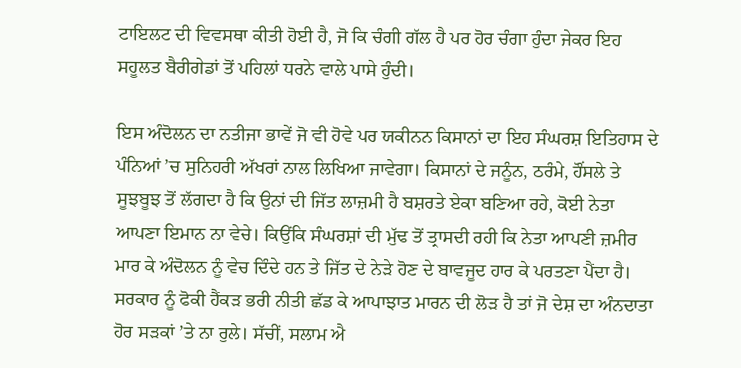ਟਾਇਲਟ ਦੀ ਵਿਵਸਥਾ ਕੀਤੀ ਹੋਈ ਹੈ, ਜੋ ਕਿ ਚੰਗੀ ਗੱਲ ਹੈ ਪਰ ਹੋਰ ਚੰਗਾ ਹੁੰਦਾ ਜੇਕਰ ਇਹ ਸਹੂਲਤ ਬੈਰੀਗੇਡਾਂ ਤੋਂ ਪਹਿਲਾਂ ਧਰਨੇ ਵਾਲੇ ਪਾਸੇ ਹੁੰਦੀ।

ਇਸ ਅੰਦੋਲਨ ਦਾ ਨਤੀਜਾ ਭਾਵੇਂ ਜੋ ਵੀ ਹੋਵੇ ਪਰ ਯਕੀਨਨ ਕਿਸਾਨਾਂ ਦਾ ਇਹ ਸੰਘਰਸ਼ ਇਤਿਹਾਸ ਦੇ ਪੰਨਿਆਂ ’ਚ ਸੁਨਿਹਰੀ ਅੱਖਰਾਂ ਨਾਲ ਲਿਖਿਆ ਜਾਵੇਗਾ। ਕਿਸਾਨਾਂ ਦੇ ਜਨੂੰਨ, ਠਰੰਮੇ, ਹੌਂਸਲੇ ਤੇ ਸੂਝਬੂਝ ਤੋਂ ਲੱਗਦਾ ਹੈ ਕਿ ਉਨਾਂ ਦੀ ਜਿੱਤ ਲਾਜ਼ਮੀ ਹੈ ਬਸ਼ਰਤੇ ਏਕਾ ਬਣਿਆ ਰਹੇ, ਕੋਈ ਨੇਤਾ ਆਪਣਾ ਇਮਾਨ ਨਾ ਵੇਚੇ। ਕਿਉਂਕਿ ਸੰਘਰਸ਼ਾਂ ਦੀ ਮੁੱਢ ਤੋਂ ਤ੍ਰਾਸਦੀ ਰਹੀ ਕਿ ਨੇਤਾ ਆਪਣੀ ਜ਼ਮੀਰ ਮਾਰ ਕੇ ਅੰਦੋਲਨ ਨੂੰ ਵੇਚ ਦਿੰਦੇ ਹਨ ਤੇ ਜਿੱਤ ਦੇ ਨੇੜੇ ਹੋਣ ਦੇ ਬਾਵਜੂਦ ਹਾਰ ਕੇ ਪਰਤਣਾ ਪੈਂਦਾ ਹੈ। ਸਰਕਾਰ ਨੂੰ ਫੋਕੀ ਹੈਂਕੜ ਭਰੀ ਨੀਤੀ ਛੱਡ ਕੇ ਆਪਾਝਾਤ ਮਾਰਨ ਦੀ ਲੋੜ ਹੈ ਤਾਂ ਜੋ ਦੇਸ਼ ਦਾ ਅੰਨਦਾਤਾ ਹੋਰ ਸੜਕਾਂ ’ਤੇ ਨਾ ਰੁਲੇ। ਸੱਚੀਂ, ਸਲਾਮ ਐ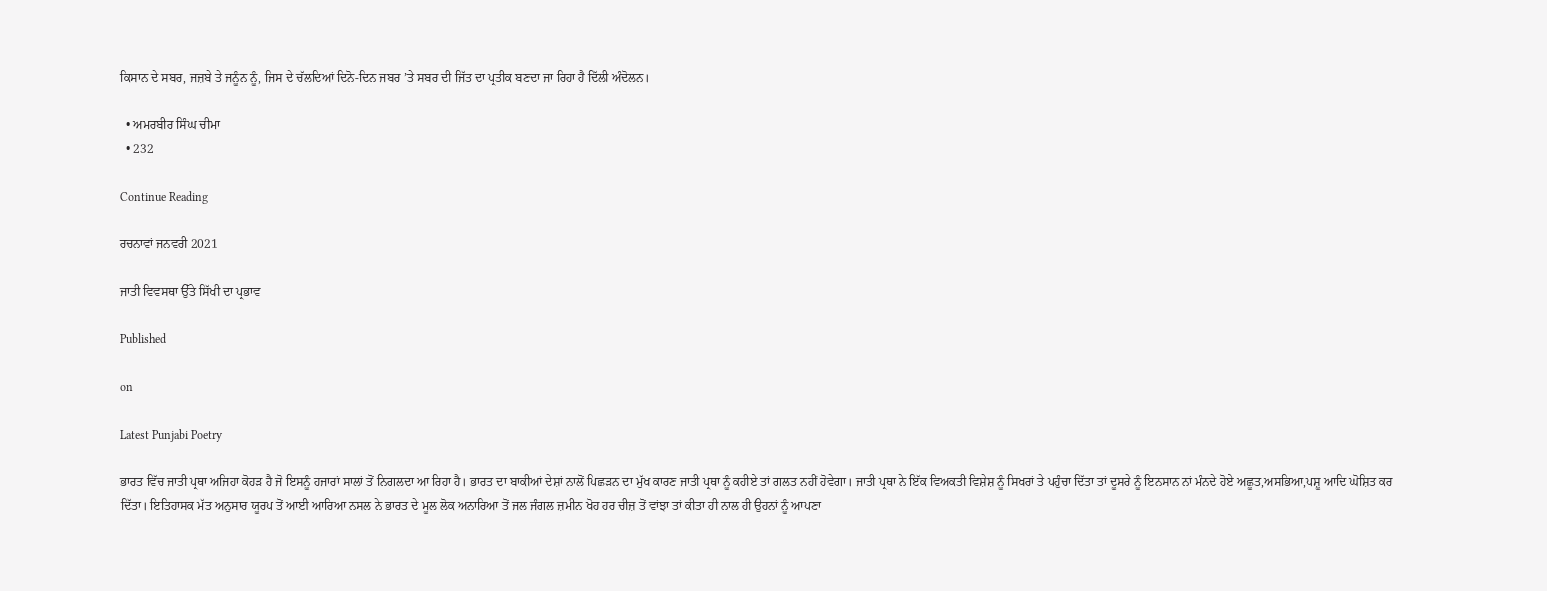ਕਿਸਾਨ ਦੇ ਸਬਰ, ਜਜ਼ਬੇ ਤੇ ਜਨੂੰਨ ਨੂੰ, ਜਿਸ ਦੇ ਚੱਲਦਿਆਂ ਦਿਨੋ-ਦਿਨ ਜਬਰ ’ਤੇ ਸਬਰ ਦੀ ਜਿੱਤ ਦਾ ਪ੍ਰਤੀਕ ਬਣਦਾ ਜਾ ਰਿਹਾ ਹੈ ਦਿੱਲੀ ਅੰਦੋਲਨ।

  • ਅਮਰਬੀਰ ਸਿੰਘ ਚੀਮਾ
  • 232

Continue Reading

ਰਚਨਾਵਾਂ ਜਨਵਰੀ 2021

ਜਾਤੀ ਵਿਵਸਥਾ ਉੱਤੇ ਸਿੱਖੀ ਦਾ ਪ੍ਰਭਾਵ

Published

on

Latest Punjabi Poetry

ਭਾਰਤ ਵਿੱਚ ਜਾਤੀ ਪ੍ਰਥਾ ਅਜਿਹਾ ਕੋਹੜ ਹੈ ਜੋ ਇਸਨੂੰ ਹਜਾਰਾਂ ਸਾਲਾਂ ਤੋਂ ਨਿਗਲਦਾ ਆ ਰਿਹਾ ਹੈ। ਭਾਰਤ ਦਾ ਬਾਕੀਆਂ ਦੇਸ਼ਾਂ ਨਾਲੋਂ ਪਿਛੜਨ ਦਾ ਮੁੱਖ ਕਾਰਣ ਜਾਤੀ ਪ੍ਰਥਾ ਨੂੰ ਕਹੀਏ ਤਾਂ ਗਲਤ ਨਹੀਂ ਹੋਵੇਗਾ। ਜਾਤੀ ਪ੍ਰਥਾ ਨੇ ਇੱਕ ਵਿਅਕਤੀ ਵਿਸ਼ੇਸ਼ ਨੂੰ ਸਿਖਰਾਂ ਤੇ ਪਹੁੰਚਾ ਦਿੱਤਾ ਤਾਂ ਦੂਸਰੇ ਨੂੰ ਇਨਸਾਨ ਨਾਂ ਮੰਨਦੇ ਹੋਏ ਅਛੂਤ,ਅਸਭਿਆ,ਪਸ਼ੂ ਆਦਿ ਘੋਸ਼ਿਤ ਕਰ ਦਿੱਤਾ। ਇਤਿਹਾਸਕ ਮੱਤ ਅਨੁਸਾਰ ਯੂਰਪ ਤੋਂ ਆਈ ਆਰਿਆ ਨਸਲ ਨੇ ਭਾਰਤ ਦੇ ਮੂਲ ਲੋਕ ਅਨਾਰਿਆ ਤੋਂ ਜਲ ਜੰਗਲ ਜ਼ਮੀਨ ਖੋਹ ਹਰ ਚੀਜ਼ ਤੋਂ ਵਾਂਝਾ ਤਾਂ ਕੀਤਾ ਹੀ ਨਾਲ ਹੀ ਉਹਨਾਂ ਨੂੰ ਆਪਣਾ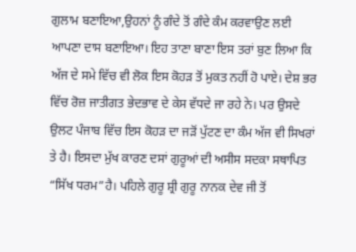ਗੁਲਾਮ ਬਣਾਇਆ,ਉਹਨਾਂ ਨੂੰ ਗੰਦੇ ਤੋਂ ਗੰਦੇ ਕੰਮ ਕਰਵਾਉਣ ਲਈ ਆਪਣਾ ਦਾਸ ਬਣਾਇਆ। ਇਹ ਤਾਣਾ ਬਾਣਾ ਇਸ ਤਰਾਂ ਬੁਣ ਲਿਆ ਕਿ ਅੱਜ ਦੇ ਸਮੇ ਵਿੱਚ ਵੀ ਲੋਕ ਇਸ ਕੋਹੜ ਤੋਂ ਮੁਕਤ ਨਹੀਂ ਹੋ ਪਾਏ। ਦੇਸ਼ ਭਰ ਵਿੱਚ ਰੋਜ਼ ਜਾਤੀਗਤ ਭੇਦਭਾਵ ਦੇ ਕੇਸ ਵੱਧਦੇ ਜਾ ਰਹੇ ਨੇ। ਪਰ ਉਸਦੇ ਉਲਟ ਪੰਜਾਬ ਵਿੱਚ ਇਸ ਕੋਹੜ ਦਾ ਜੜੋਂ ਪੁੱਟਣ ਦਾ ਕੰਮ ਅੱਜ ਵੀ ਸਿਖਰਾਂ ਤੇ ਹੈ। ਇਸਦਾ ਮੁੱਖ ਕਾਰਣ ਦਸਾਂ ਗੁਰੂਆਂ ਦੀ ਅਸੀਸ ਸਦਕਾ ਸਥਾਪਿਤ “ਸਿੱਖ ਧਰਮ”ਹੈ। ਪਹਿਲੇ ਗੁਰੂ ਸ਼੍ਰੀ ਗੁਰੂ ਨਾਨਕ ਦੇਵ ਜੀ ਤੋਂ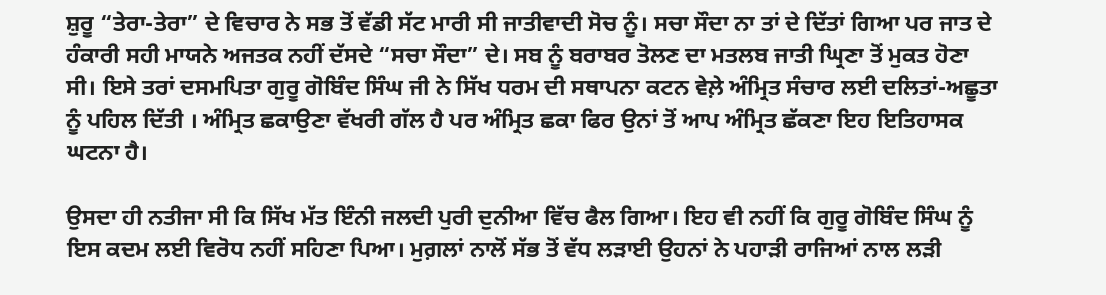ਸ਼ੁਰੂ “ਤੇਰਾ-ਤੇਰਾ” ਦੇ ਵਿਚਾਰ ਨੇ ਸਭ ਤੋਂ ਵੱਡੀ ਸੱਟ ਮਾਰੀ ਸੀ ਜਾਤੀਵਾਦੀ ਸੋਚ ਨੂੰ। ਸਚਾ ਸੌਦਾ ਨਾ ਤਾਂ ਦੇ ਦਿੱਤਾਂ ਗਿਆ ਪਰ ਜਾਤ ਦੇ ਹੰਕਾਰੀ ਸਹੀ ਮਾਯਨੇ ਅਜਤਕ ਨਹੀਂ ਦੱਸਦੇ “ਸਚਾ ਸੌਦਾ” ਦੇ। ਸਬ ਨੂੰ ਬਰਾਬਰ ਤੋਲਣ ਦਾ ਮਤਲਬ ਜਾਤੀ ਘ੍ਰਿਣਾ ਤੋਂ ਮੁਕਤ ਹੋਣਾ ਸੀ। ਇਸੇ ਤਰਾਂ ਦਸਮਪਿਤਾ ਗੁਰੂ ਗੋਬਿੰਦ ਸਿੰਘ ਜੀ ਨੇ ਸਿੱਖ ਧਰਮ ਦੀ ਸਥਾਪਨਾ ਕਟਨ ਵੇਲ਼ੇ ਅੰਮ੍ਰਿਤ ਸੰਚਾਰ ਲਈ ਦਲਿਤਾਂ-ਅਛੂਤਾ ਨੂੰ ਪਹਿਲ ਦਿੱਤੀ । ਅੰਮ੍ਰਿਤ ਛਕਾਉਣਾ ਵੱਖਰੀ ਗੱਲ ਹੈ ਪਰ ਅੰਮ੍ਰਿਤ ਛਕਾ ਫਿਰ ਉਨਾਂ ਤੋਂ ਆਪ ਅੰਮ੍ਰਿਤ ਛੱਕਣਾ ਇਹ ਇਤਿਹਾਸਕ ਘਟਨਾ ਹੈ।

ਉਸਦਾ ਹੀ ਨਤੀਜਾ ਸੀ ਕਿ ਸਿੱਖ ਮੱਤ ਇੰਨੀ ਜਲਦੀ ਪੁਰੀ ਦੁਨੀਆ ਵਿੱਚ ਫੈਲ ਗਿਆ। ਇਹ ਵੀ ਨਹੀਂ ਕਿ ਗੁਰੂ ਗੋਬਿੰਦ ਸਿੰਘ ਨੂੰ ਇਸ ਕਦਮ ਲਈ ਵਿਰੋਧ ਨਹੀਂ ਸਹਿਣਾ ਪਿਆ। ਮੁਗ਼ਲਾਂ ਨਾਲੋਂ ਸੱਭ ਤੋਂ ਵੱਧ ਲੜਾਈ ਉਹਨਾਂ ਨੇ ਪਹਾੜੀ ਰਾਜਿਆਂ ਨਾਲ ਲੜੀ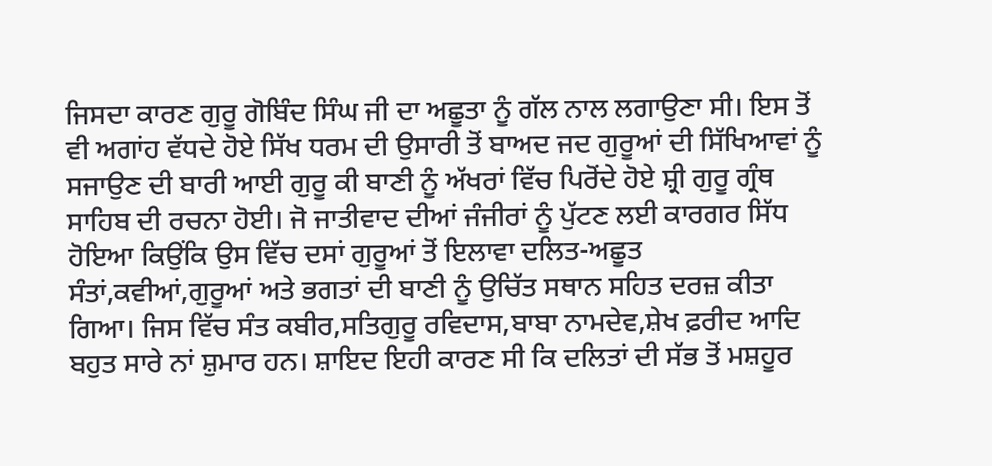ਜਿਸਦਾ ਕਾਰਣ ਗੁਰੂ ਗੋਬਿੰਦ ਸਿੰਘ ਜੀ ਦਾ ਅਛੂਤਾ ਨੂੰ ਗੱਲ ਨਾਲ ਲਗਾਉਣਾ ਸੀ। ਇਸ ਤੋਂ ਵੀ ਅਗਾਂਹ ਵੱਧਦੇ ਹੋਏ ਸਿੱਖ ਧਰਮ ਦੀ ਉਸਾਰੀ ਤੋਂ ਬਾਅਦ ਜਦ ਗੁਰੂਆਂ ਦੀ ਸਿੱਖਿਆਵਾਂ ਨੂੰ ਸਜਾਉਣ ਦੀ ਬਾਰੀ ਆਈ ਗੁਰੂ ਕੀ ਬਾਣੀ ਨੂੰ ਅੱਖਰਾਂ ਵਿੱਚ ਪਿਰੋਂਦੇ ਹੋਏ ਸ਼੍ਰੀ ਗੁਰੂ ਗ੍ਰੰਥ ਸਾਹਿਬ ਦੀ ਰਚਨਾ ਹੋਈ। ਜੋ ਜਾਤੀਵਾਦ ਦੀਆਂ ਜੰਜੀਰਾਂ ਨੂੰ ਪੁੱਟਣ ਲਈ ਕਾਰਗਰ ਸਿੱਧ ਹੋਇਆ ਕਿਉਂਕਿ ਉਸ ਵਿੱਚ ਦਸਾਂ ਗੁਰੂਆਂ ਤੋਂ ਇਲਾਵਾ ਦਲਿਤ-ਅਛੂਤ ਸੰਤਾਂ,ਕਵੀਆਂ,ਗੁਰੂਆਂ ਅਤੇ ਭਗਤਾਂ ਦੀ ਬਾਣੀ ਨੂੰ ਉਚਿੱਤ ਸਥਾਨ ਸਹਿਤ ਦਰਜ਼ ਕੀਤਾ ਗਿਆ। ਜਿਸ ਵਿੱਚ ਸੰਤ ਕਬੀਰ,ਸਤਿਗੁਰੂ ਰਵਿਦਾਸ,ਬਾਬਾ ਨਾਮਦੇਵ,ਸ਼ੇਖ ਫ਼ਰੀਦ ਆਦਿ ਬਹੁਤ ਸਾਰੇ ਨਾਂ ਸ਼ੁਮਾਰ ਹਨ। ਸ਼ਾਇਦ ਇਹੀ ਕਾਰਣ ਸੀ ਕਿ ਦਲਿਤਾਂ ਦੀ ਸੱਭ ਤੋਂ ਮਸ਼ਹੂਰ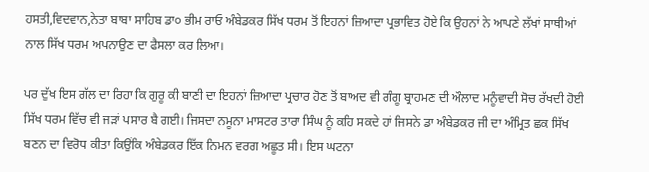ਹਸਤੀ,ਵਿਦਵਾਨ,ਨੇਤਾ ਬਾਬਾ ਸਾਹਿਬ ਡਾ੦ ਭੀਮ ਰਾਓ ਅੰਬੇਡਕਰ ਸਿੱਖ ਧਰਮ ਤੋਂ ਇਹਨਾਂ ਜ਼ਿਆਦਾ ਪ੍ਰਭਾਵਿਤ ਹੋਏ ਕਿ ਉਹਨਾਂ ਨੇ ਆਪਣੇ ਲੱਖਾਂ ਸਾਥੀਆਂ ਨਾਲ ਸਿੱਖ ਧਰਮ ਅਪਨਾਉਣ ਦਾ ਫੈਸਲਾ ਕਰ ਲਿਆ।

ਪਰ ਦੁੱਖ ਇਸ ਗੱਲ ਦਾ ਰਿਹਾ ਕਿ ਗੁਰੂ ਕੀ ਬਾਣੀ ਦਾ ਇਹਨਾਂ ਜ਼ਿਆਦਾ ਪ੍ਰਚਾਰ ਹੋਣ ਤੋਂ ਬਾਅਦ ਵੀ ਗੰਗੂ ਬ੍ਰਾਹਮਣ ਦੀ ਔਲਾਦ ਮਨੂੰਵਾਦੀ ਸੋਚ ਰੱਖਦੀ ਹੋਈ ਸਿੱਖ ਧਰਮ ਵਿੱਚ ਵੀ ਜੜਾਂ ਪਸਾਰ ਬੈ ਗਈ। ਜਿਸਦਾ ਨਮੂਨਾ ਮਾਸਟਰ ਤਾਰਾ ਸਿੰਘ ਨੂੰ ਕਹਿ ਸਕਦੇ ਹਾਂ ਜਿਸਨੇ ਡਾ ਅੰਬੇਡਕਰ ਜੀ ਦਾ ਅੰਮ੍ਰਿਤ ਛਕ ਸਿੱਖ ਬਣਨ ਦਾ ਵਿਰੋਧ ਕੀਤਾ ਕਿਉਂਕਿ ਅੰਬੇਡਕਰ ਇੱਕ ਨਿਮਨ ਵਰਗ ਅਛੂਤ ਸੀ। ਇਸ ਘਟਨਾ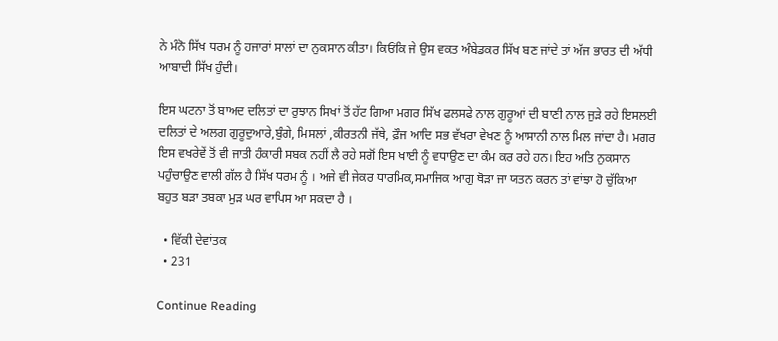ਨੇ ਮੰਨੋ ਸਿੱਖ ਧਰਮ ਨੂੰ ਹਜਾਰਾਂ ਸਾਲਾਂ ਦਾ ਨੁਕਸਾਨ ਕੀਤਾ। ਕਿਓਂਕਿ ਜੇ ਉਸ ਵਕਤ ਅੰਬੇਡਕਰ ਸਿੱਖ ਬਣ ਜਾਂਦੇ ਤਾਂ ਅੱਜ ਭਾਰਤ ਦੀ ਅੱਧੀ ਆਬਾਦੀ ਸਿੱਖ ਹੁੰਦੀ।

ਇਸ ਘਟਨਾ ਤੋਂ ਬਾਅਦ ਦਲਿਤਾਂ ਦਾ ਰੁਝਾਨ ਸਿਖਾਂ ਤੋਂ ਹੱਟ ਗਿਆ ਮਗਰ ਸਿੱਖ ਫਲਸਫੇ ਨਾਲ ਗੁਰੂਆਂ ਦੀ ਬਾਣੀ ਨਾਲ ਜੁੜੇ ਰਹੇ ਇਸਲਈ ਦਲਿਤਾਂ ਦੇ ਅਲਗ ਗੁਰੂਦੁਆਰੇ,ਬੁੰਗੇ, ਮਿਸਲਾਂ ,ਕੀਰਤਨੀ ਜੱਥੇ, ਫ਼ੌਜ ਆਦਿ ਸਭ ਵੱਖਰਾ ਵੇਖਣ ਨੂੰ ਆਸਾਨੀ ਨਾਲ ਮਿਲ ਜਾਂਦਾ ਹੈ। ਮਗਰ ਇਸ ਵਖਰੇਵੇਂ ਤੋਂ ਵੀ ਜਾਤੀ ਹੰਕਾਰੀ ਸਬਕ ਨਹੀਂ ਲੈ ਰਹੇ ਸਗੋਂ ਇਸ ਖਾਈ ਨੂੰ ਵਧਾਉਣ ਦਾ ਕੰਮ ਕਰ ਰਹੇ ਹਨ। ਇਹ ਅਤਿ ਨੁਕਸਾਨ ਪਹੁੰਚਾਉਣ ਵਾਲੀ ਗੱਲ ਹੈ ਸਿੱਖ ਧਰਮ ਨੂੰ । ਅਜੇ ਵੀ ਜੇਕਰ ਧਾਰਮਿਕ,ਸਮਾਜਿਕ ਆਗੁ ਥੋੜਾ ਜਾ ਯਤਨ ਕਰਨ ਤਾਂ ਵਾਂਝਾ ਹੋ ਚੁੱਕਿਆ ਬਹੁਤ ਬੜਾ ਤਬਕਾ ਮੁੜ ਘਰ ਵਾਪਿਸ ਆ ਸਕਦਾ ਹੈ ।

  • ਵਿੱਕੀ ਦੇਵਾਂਤਕ
  • 231

Continue Reading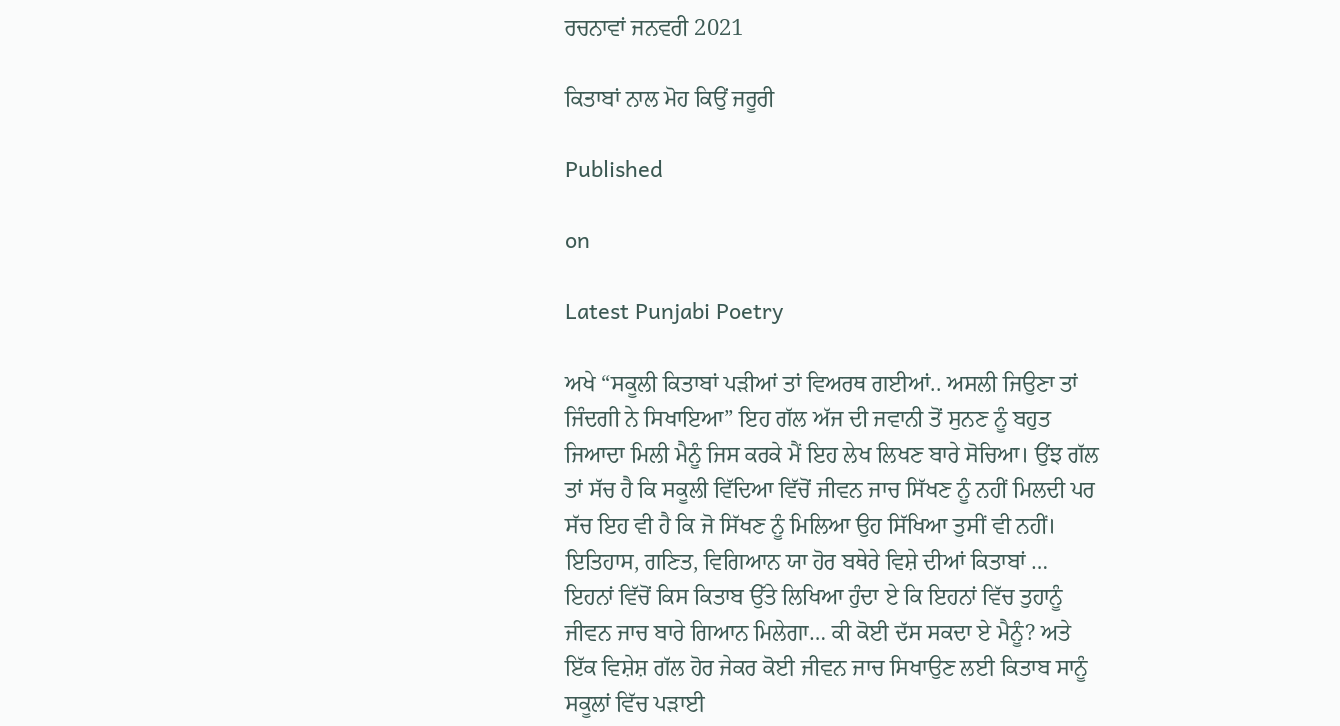ਰਚਨਾਵਾਂ ਜਨਵਰੀ 2021

ਕਿਤਾਬਾਂ ਨਾਲ ਮੋਹ ਕਿਉਂ ਜਰੂਰੀ

Published

on

Latest Punjabi Poetry

ਅਖੇ “ਸਕੂਲੀ ਕਿਤਾਬਾਂ ਪੜੀਆਂ ਤਾਂ ਵਿਅਰਥ ਗਈਆਂ.. ਅਸਲੀ ਜਿਉਣਾ ਤਾਂ ਜਿੰਦਗੀ ਨੇ ਸਿਖਾਇਆ” ਇਹ ਗੱਲ ਅੱਜ ਦੀ ਜਵਾਨੀ ਤੋਂ ਸੁਨਣ ਨੂੰ ਬਹੁਤ ਜਿਆਦਾ ਮਿਲੀ ਮੈਨੂੰ ਜਿਸ ਕਰਕੇ ਮੈਂ ਇਹ ਲੇਖ ਲਿਖਣ ਬਾਰੇ ਸੋਚਿਆ। ਉਂਝ ਗੱਲ ਤਾਂ ਸੱਚ ਹੈ ਕਿ ਸਕੂਲੀ ਵਿੱਦਿਆ ਵਿੱਚੋਂ ਜੀਵਨ ਜਾਚ ਸਿੱਖਣ ਨੂੰ ਨਹੀਂ ਮਿਲਦੀ ਪਰ ਸੱਚ ਇਹ ਵੀ ਹੈ ਕਿ ਜੋ ਸਿੱਖਣ ਨੂੰ ਮਿਲਿਆ ਉਹ ਸਿੱਖਿਆ ਤੁਸੀਂ ਵੀ ਨਹੀਂ। ਇਤਿਹਾਸ, ਗਣਿਤ, ਵਿਗਿਆਨ ਯਾ ਹੋਰ ਬਥੇਰੇ ਵਿਸ਼ੇ ਦੀਆਂ ਕਿਤਾਬਾਂ … ਇਹਨਾਂ ਵਿੱਚੋਂ ਕਿਸ ਕਿਤਾਬ ਉੱਤੇ ਲਿਖਿਆ ਹੁੰਦਾ ਏ ਕਿ ਇਹਨਾਂ ਵਿੱਚ ਤੁਹਾਨੂੰ ਜੀਵਨ ਜਾਚ ਬਾਰੇ ਗਿਆਨ ਮਿਲੇਗਾ… ਕੀ ਕੋਈ ਦੱਸ ਸਕਦਾ ਏ ਮੈਨੂੰ? ਅਤੇ ਇੱਕ ਵਿਸ਼ੇਸ਼ ਗੱਲ ਹੋਰ ਜੇਕਰ ਕੋਈ ਜੀਵਨ ਜਾਚ ਸਿਖਾਉਣ ਲਈ ਕਿਤਾਬ ਸਾਨੂੰ ਸਕੂਲਾਂ ਵਿੱਚ ਪੜਾਈ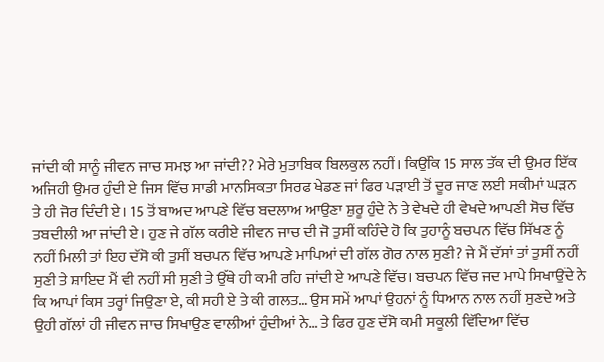ਜਾਂਦੀ ਕੀ ਸਾਨੂੰ ਜੀਵਨ ਜਾਚ ਸਮਝ ਆ ਜਾਂਦੀ?? ਮੇਰੇ ਮੁਤਾਬਿਕ ਬਿਲਕੁਲ ਨਹੀਂ। ਕਿਉਂਕਿ 15 ਸਾਲ ਤੱਕ ਦੀ ਉਮਰ ਇੱਕ ਅਜਿਹੀ ਉਮਰ ਹੁੰਦੀ ਏ ਜਿਸ ਵਿੱਚ ਸਾਡੀ ਮਾਨਸਿਕਤਾ ਸਿਰਫ ਖੇਡਣ ਜਾਂ ਫਿਰ ਪੜਾਈ ਤੋਂ ਦੂਰ ਜਾਣ ਲਈ ਸਕੀਮਾਂ ਘੜਨ ਤੇ ਹੀ ਜੋਰ ਦਿੰਦੀ ਏ। 15 ਤੋਂ ਬਾਅਦ ਆਪਣੇ ਵਿੱਚ ਬਦਲਾਅ ਆਉਣਾ ਸ਼ੁਰੂ ਹੁੰਦੇ ਨੇ ਤੇ ਵੇਖਦੇ ਹੀ ਵੇਖਦੇ ਆਪਣੀ ਸੋਚ ਵਿੱਚ ਤਬਦੀਲੀ ਆ ਜਾਂਦੀ ਏ। ਹੁਣ ਜੇ ਗੱਲ ਕਰੀਏ ਜੀਵਨ ਜਾਚ ਦੀ ਜੋ ਤੁਸੀਂ ਕਹਿੰਦੇ ਹੋ ਕਿ ਤੁਹਾਨੂੰ ਬਚਪਨ ਵਿੱਚ ਸਿੱਖਣ ਨੂੰ ਨਹੀਂ ਮਿਲੀ ਤਾਂ ਇਹ ਦੱਸੋ ਕੀ ਤੁਸੀਂ ਬਚਪਨ ਵਿੱਚ ਆਪਣੇ ਮਾਪਿਆਂ ਦੀ ਗੱਲ ਗੋਰ ਨਾਲ ਸੁਣੀ? ਜੇ ਮੈਂ ਦੱਸਾਂ ਤਾਂ ਤੁਸੀਂ ਨਹੀਂ ਸੁਣੀ ਤੇ ਸ਼ਾਇਦ ਮੈਂ ਵੀ ਨਹੀਂ ਸੀ ਸੁਣੀ ਤੇ ਉੱਥੇ ਹੀ ਕਮੀ ਰਹਿ ਜਾਂਦੀ ਏ ਆਪਣੇ ਵਿੱਚ। ਬਚਪਨ ਵਿੱਚ ਜਦ ਮਾਪੇ ਸਿਖਾਉਂਦੇ ਨੇ ਕਿ ਆਪਾਂ ਕਿਸ ਤਰ੍ਹਾਂ ਜਿਉਣਾ ਏ, ਕੀ ਸਹੀ ਏ ਤੇ ਕੀ ਗਲਤ… ਉਸ ਸਮੇਂ ਆਪਾਂ ਉਹਨਾਂ ਨੂੰ ਧਿਆਨ ਨਾਲ ਨਹੀਂ ਸੁਣਦੇ ਅਤੇ ਉਹੀ ਗੱਲਾਂ ਹੀ ਜੀਵਨ ਜਾਚ ਸਿਖਾਉਣ ਵਾਲੀਆਂ ਹੁੰਦੀਆਂ ਨੇ… ਤੇ ਫਿਰ ਹੁਣ ਦੱਸੋ ਕਮੀ ਸਕੂਲੀ ਵਿੱਦਿਆ ਵਿੱਚ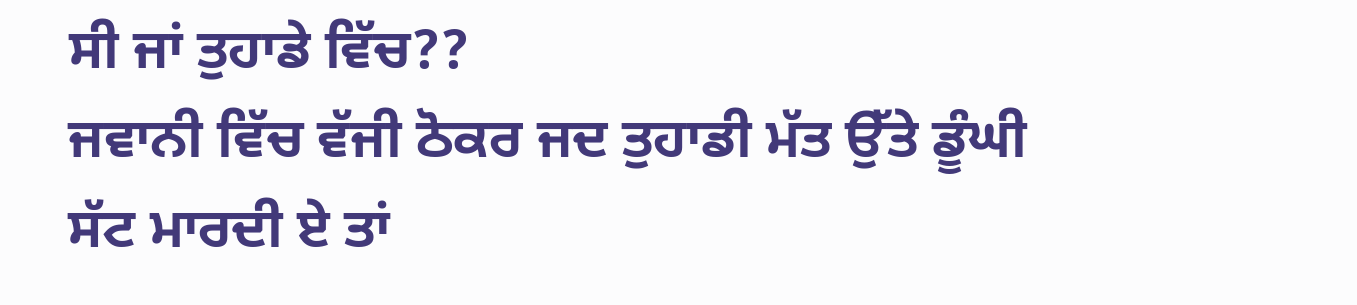ਸੀ ਜਾਂ ਤੁਹਾਡੇ ਵਿੱਚ??
ਜਵਾਨੀ ਵਿੱਚ ਵੱਜੀ ਠੋਕਰ ਜਦ ਤੁਹਾਡੀ ਮੱਤ ਉੱਤੇ ਡੂੰਘੀ ਸੱਟ ਮਾਰਦੀ ਏ ਤਾਂ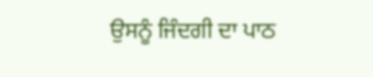ਉਸਨੂੰ ਜਿੰਦਗੀ ਦਾ ਪਾਠ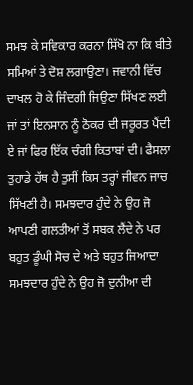ਸਮਝ ਕੇ ਸਵਿਕਾਰ ਕਰਨਾ ਸਿੱਖੋ ਨਾ ਕਿ ਬੀਤੇ ਸਮਿਆਂ ਤੇ ਦੋਸ਼ ਲਗਾਉਣਾ। ਜਵਾਨੀ ਵਿੱਚ ਦਾਖਲ ਹੋ ਕੇ ਜਿੰਦਗੀ ਜਿਉਣਾ ਸਿੱਖਣ ਲਈ ਜਾਂ ਤਾਂ ਇਨਸਾਨ ਨੂੰ ਠੋਕਰ ਦੀ ਜਰੂਰਤ ਪੈਂਦੀ ਏ ਜਾਂ ਫਿਰ ਇੱਕ ਚੰਗੀ ਕਿਤਾਬਾਂ ਦੀ। ਫੈਸਲਾ ਤੁਹਾਡੇ ਹੱਥ ਹੈ ਤੁਸੀਂ ਕਿਸ ਤਰ੍ਹਾਂ ਜੀਵਨ ਜਾਚ ਸਿੱਖਣੀ ਹੈ। ਸਮਝਦਾਰ ਹੁੰਦੇ ਨੇ ਉਹ ਜੋ ਆਪਣੀ ਗਲਤੀਆਂ ਤੋਂ ਸਬਕ ਲੈਂਦੇ ਨੇ ਪਰ ਬਹੁਤ ਡੂੰਘੀ ਸੋਚ ਦੇ ਅਤੇ ਬਹੁਤ ਜਿਆਦਾ ਸਮਝਦਾਰ ਹੁੰਦੇ ਨੇ ਉਹ ਜੋ ਦੁਨੀਆ ਦੀ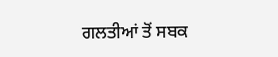ਗਲਤੀਆਂ ਤੋਂ ਸਬਕ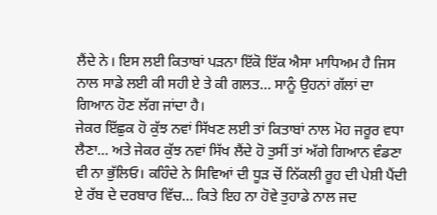ਲੈਂਦੇ ਨੇ। ਇਸ ਲਈ ਕਿਤਾਬਾਂ ਪੜਨਾ ਇੱਕੋ ਇੱਕ ਐਸਾ ਮਾਧਿਅਮ ਹੈ ਜਿਸ ਨਾਲ ਸਾਡੇ ਲਈ ਕੀ ਸਹੀ ਏ ਤੇ ਕੀ ਗਲਤ… ਸਾਨੂੰ ਉਹਨਾਂ ਗੱਲਾਂ ਦਾ ਗਿਆਨ ਹੋਣ ਲੱਗ ਜਾਂਦਾ ਹੈ।
ਜੇਕਰ ਇੱਛੁਕ ਹੋ ਕੁੱਝ ਨਵਾਂ ਸਿੱਖਣ ਲਈ ਤਾਂ ਕਿਤਾਬਾਂ ਨਾਲ ਮੋਹ ਜਰੂਰ ਵਧਾ ਲੈਣਾ… ਅਤੇ ਜੇਕਰ ਕੁੱਝ ਨਵਾਂ ਸਿੱਖ ਲੈਂਦੇ ਹੋ ਤੁਸੀਂ ਤਾਂ ਅੱਗੇ ਗਿਆਨ ਵੰਡਣਾ ਵੀ ਨਾ ਭੁੱਲਿਓ। ਕਹਿੰਦੇ ਨੇ ਸਿਵਿਆਂ ਦੀ ਧੂੜ ਚੋਂ ਨਿੱਕਲੀ ਰੂਹ ਦੀ ਪੇਸ਼ੀ ਪੈਂਦੀ ਏ ਰੱਬ ਦੇ ਦਰਬਾਰ ਵਿੱਚ… ਕਿਤੇ ਇਹ ਨਾ ਹੋਵੇ ਤੁਹਾਡੇ ਨਾਲ ਜਦ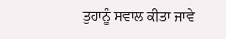ਤੁਹਾਨੂੰ ਸਵਾਲ ਕੀਤਾ ਜਾਵੇ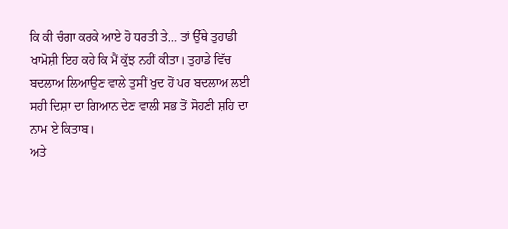ਕਿ ਕੀ ਚੰਗਾ ਕਰਕੇ ਆਏ ਹੋ ਧਰਤੀ ਤੇ… ਤਾਂ ਉੱਥੇ ਤੁਹਾਡੀ ਖਾਮੋਸ਼ੀ ਇਹ ਕਹੇ ਕਿ ਮੈਂ ਕੁੱਝ ਨਹੀਂ ਕੀਤਾ। ਤੁਹਾਡੇ ਵਿੱਚ ਬਦਲਾਅ ਲਿਆਉਣ ਵਾਲੇ ਤੁਸੀਂ ਖੁਦ ਹੋਂ ਪਰ ਬਦਲਾਅ ਲਈ ਸਹੀ ਦਿਸ਼ਾ ਦਾ ਗਿਆਨ ਦੇਣ ਵਾਲੀ ਸਭ ਤੋਂ ਸੋਹਣੀ ਸ਼ਹਿ ਦਾ ਨਾਮ ਏ ਕਿਤਾਬ।
ਅਤੇ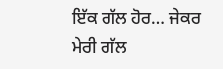ਇੱਕ ਗੱਲ ਹੋਰ… ਜੇਕਰ ਮੇਰੀ ਗੱਲ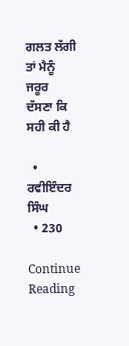ਗਲਤ ਲੱਗੀ ਤਾਂ ਮੈਨੂੰ ਜਰੂਰ ਦੱਸਣਾ ਕਿ ਸਹੀ ਕੀ ਹੈ

  • ਰਵੀਇੰਦਰ ਸਿੰਘ
  • 230

Continue Reading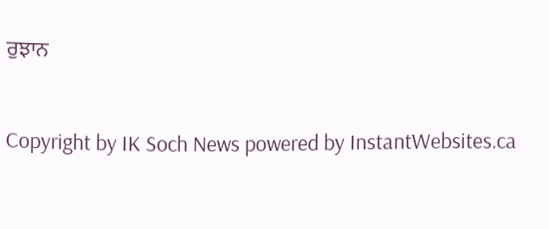ਰੁਝਾਨ


Copyright by IK Soch News powered by InstantWebsites.ca